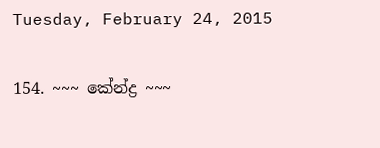Tuesday, February 24, 2015

154. ~~~ කේන්ද්‍ර ~~~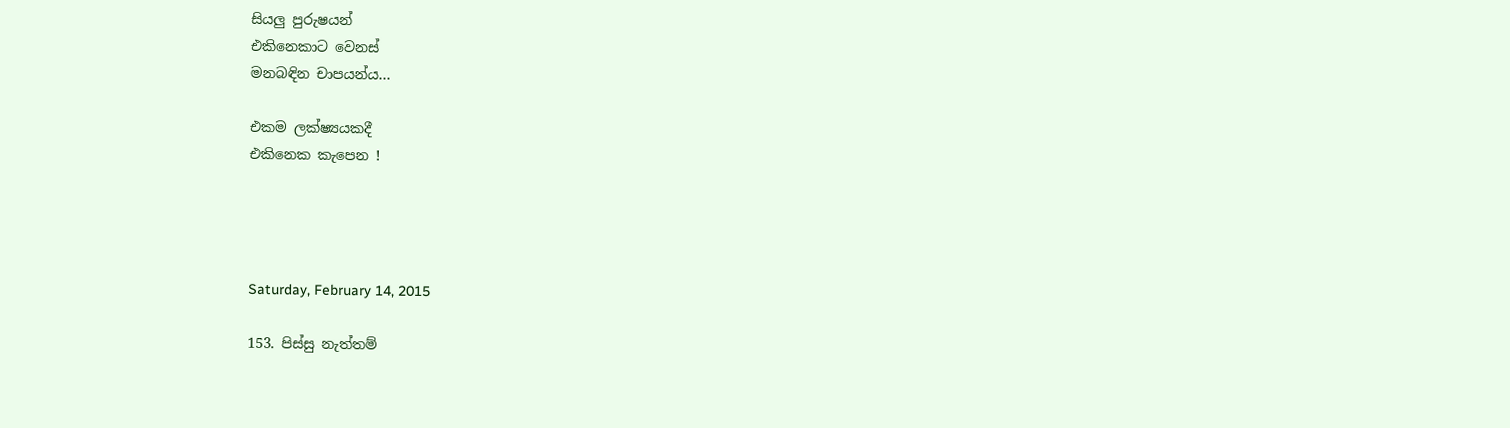සියලු පුරුෂයන්
එකිනෙකාට වෙනස්
මනබඳින චාපයන්ය...

එකම ලක්ෂ්‍යයකදී
එකිනෙක කැපෙන !




Saturday, February 14, 2015

153. පිස්සු නැත්තම්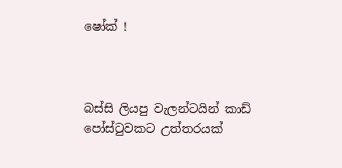ෂෝක් !



බස්සි ලියපු වැලන්ටයින් කාඩ් පෝස්ටුවකට උත්තරයක්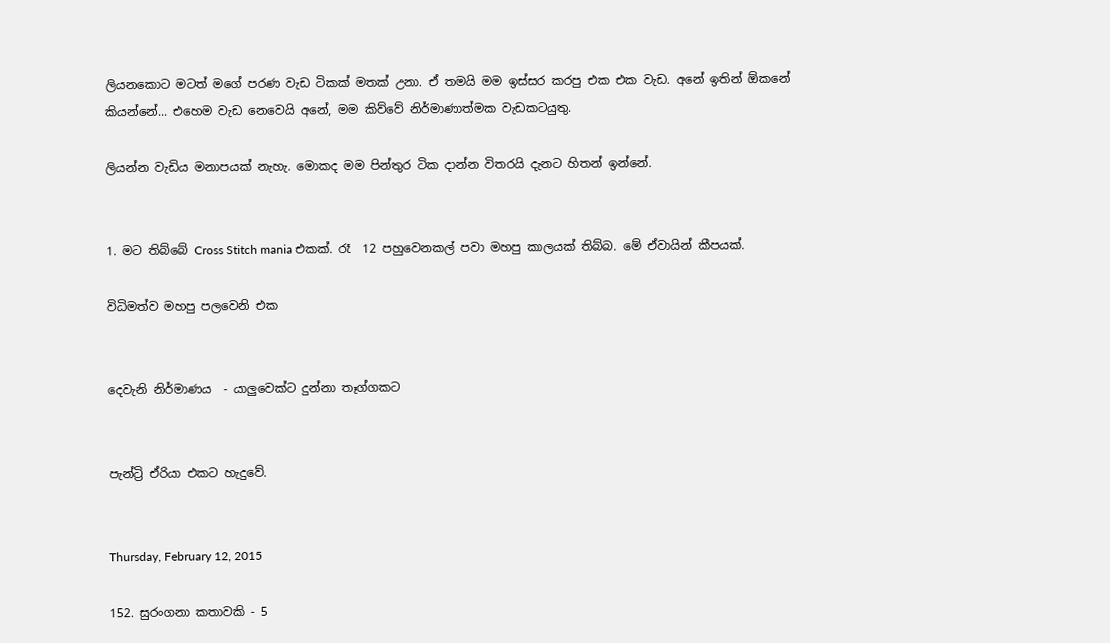ලියනකොට මටත් මගේ පරණ වැඩ ටිකක් මතක් උනා. ඒ තමයි මම ඉස්සර කරපු එක එක වැඩ. අනේ ඉතින් ඕකනේ කියන්නේ... එහෙම වැඩ නෙවෙයි අනේ, මම කිව්වේ නිර්මාණාත්මක වැඩකටයුතු.

ලියන්න වැඩිය මනාපයක් නැහැ. මොකද මම පින්තුර ටික දාන්න විතරයි දැනට හිතන් ඉන්නේ.


1. මට තිබ්බේ Cross Stitch mania එකක්. රෑ  12 පහුවෙනකල් පවා මහපු කාලයක් තිබ්බ. මේ ඒවායින් කීපයක්.

විධිමත්ව මහපු පලවෙනි එක


දෙවැනි නිර්මාණය  - යාලුවෙක්ට දුන්නා තෑග්ගකට


පැන්ට්‍රි ඒරියා එකට හැදුවේ.


Thursday, February 12, 2015

152. සුරංගනා කතාවකි - 5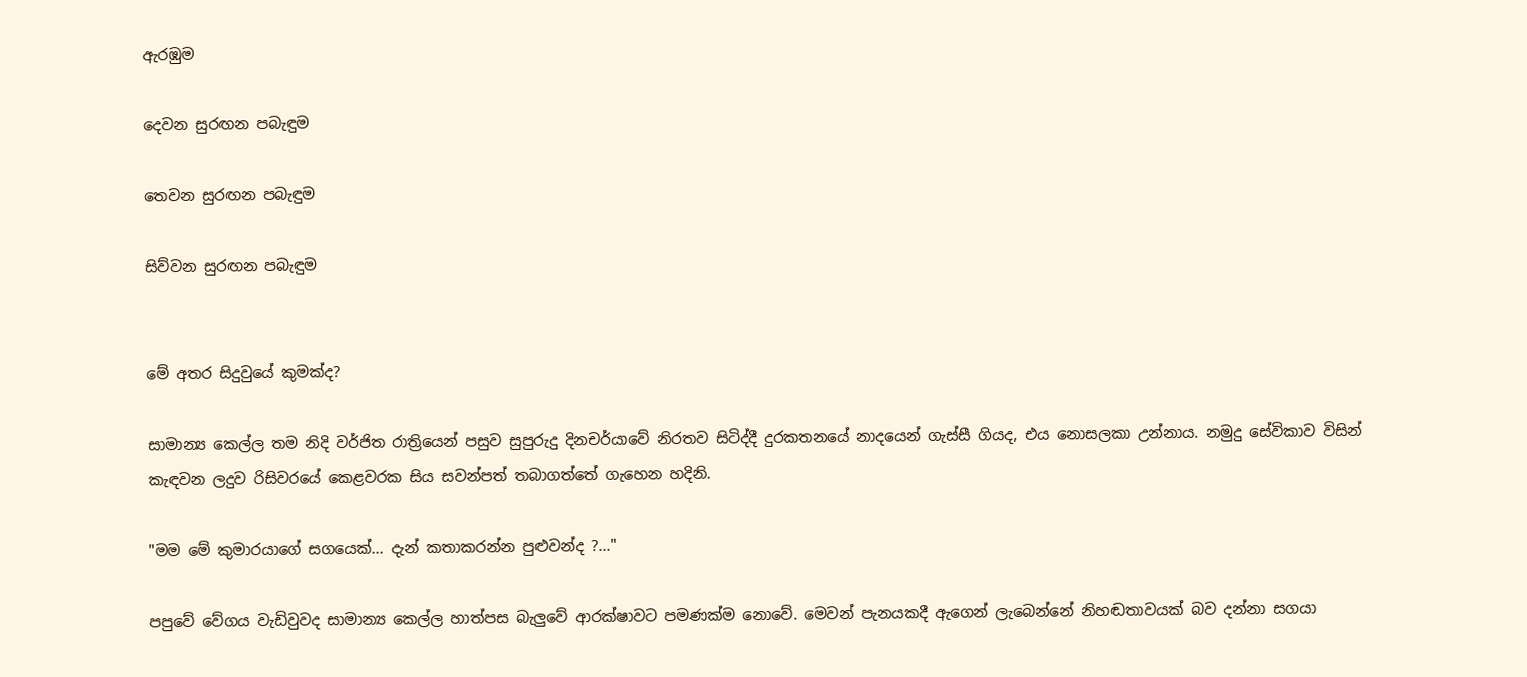ඇරඹුම

දෙවන සුරඟන පබැඳුම

තෙවන සුරඟන පබැඳුම

සිව්වන සුරඟන පබැඳුම


මේ අතර සිදුවුයේ කුමක්ද?

සාමාන්‍ය කෙල්ල තම නිදි වර්ජිත රාත්‍රියෙන් පසුව සුපුරුදු දිනචර්යාවේ නිරතව සිටිද්දී දුරකතනයේ නාදයෙන් ගැස්සී ගියද, එය නොසලකා උන්නාය. නමුදු සේවිකාව විසින් කැඳවන ලදුව රිසිවරයේ කෙළවරක සිය සවන්පත් තබාගත්තේ ගැහෙන හදිනි.

"මම මේ කුමාරයාගේ සගයෙක්... දැන් කතාකරන්න පුළුවන්ද ?..."

පපුවේ වේගය වැඩිවුවද සාමාන්‍ය කෙල්ල හාත්පස බැලුවේ ආරක්ෂාවට පමණක්ම නොවේ. මෙවන් පැනයකදී ඇගෙන් ලැබෙන්නේ නිහඬතාවයක් බව දන්නා සගයා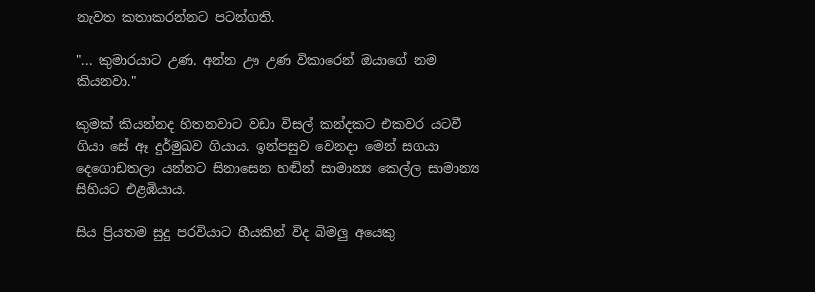නැවත කතාකරන්නට පටන්ගති.

"... කුමාරයාට උණ. අන්න ඌ උණ විකාරෙන් ඔයාගේ නම කියනවා."

කුමක් කියන්නද හිතනවාට වඩා විසල් කන්දකට එකවර යටවී ගියා සේ ඈ දුර්මුඛව ගියාය. ඉන්පසුව වෙනදා මෙන් සගයා දෙගොඩතලා යන්නට සිනාසෙන හඬින් සාමාන්‍ය කෙල්ල සාමාන්‍ය සිහියට එළඹියාය.

සිය ප්‍රියතම සුදු පරවියාට හීයකින් විද බිමලු අයෙකු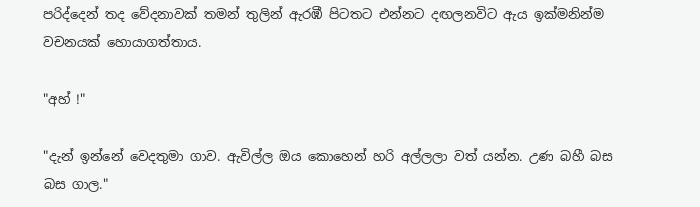පරිද්දෙන් තද වේදනාවක් තමන් තුලින් ඇරඹී පිටතට එන්නට දඟලනවිට ඇය ඉක්මනින්ම වචනයක් හොයාගත්තාය.

"අහ් !"

"දැන් ඉන්නේ වෙදතුමා ගාව. ඇවිල්ල ඔය කොහෙන් හරි අල්ලලා වත් යන්න. උණ බහී බස බස ගාල."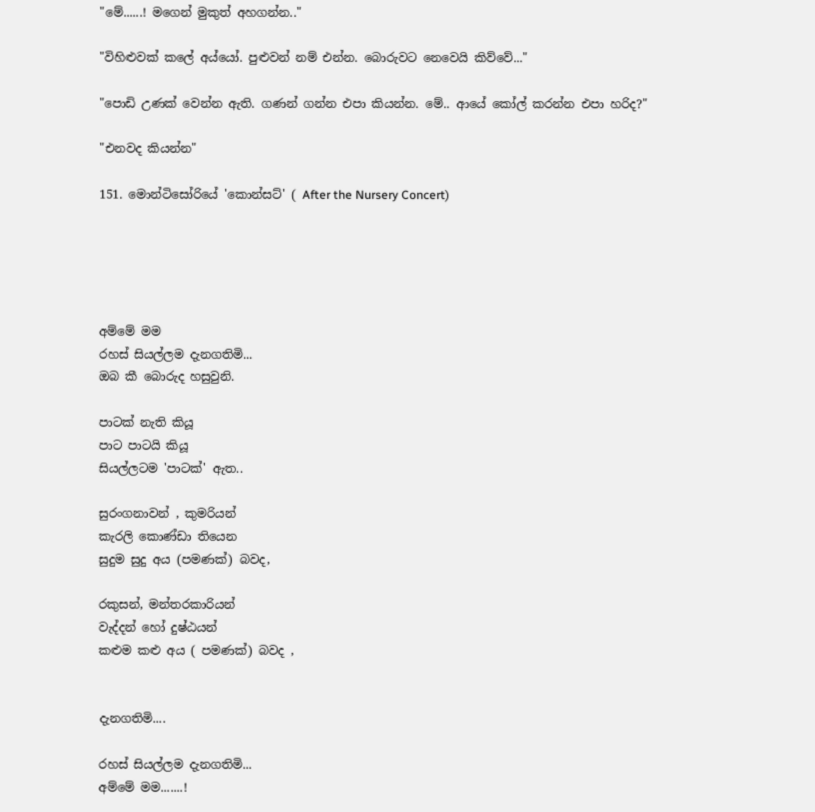"මේ......! මගෙන් මුකුත් අහගන්න.."

"විහිළුවක් කලේ අය්යෝ. පුළුවන් නම් එන්න. බොරුවට නෙවෙයි කිව්වේ..."

"පොඩි උණක් වෙන්න ඇති. ගණන් ගන්න එපා කියන්න. මේ.. ආයේ කෝල් කරන්න එපා හරිද?"

"එනවද කියන්න"

151. මොන්ටිසෝරියේ 'කොන්සට්' ( After the Nursery Concert)





අම්මේ මම
රහස් සියල්ලම දැනගතිමි...
ඔබ කී බොරුද හසුවුනි.

පාටක් නැති කියූ
පාට පාටයි කියූ
සියල්ලටම 'පාටක්' ඇත..

සුරංගනාවන් , කුමරියන්
කැරලි කොණ්ඩා තියෙන
සුදුම සුදු අය (පමණක්) බවද,

රකුසන්, මන්තරකාරියන්
වැද්දන් හෝ දුෂ්ඨයන්
කළුම කළු අය ( පමණක්) බවද ,


දැනගතිමි....

රහස් සියල්ලම දැනගතිමි...
අම්මේ මම.......!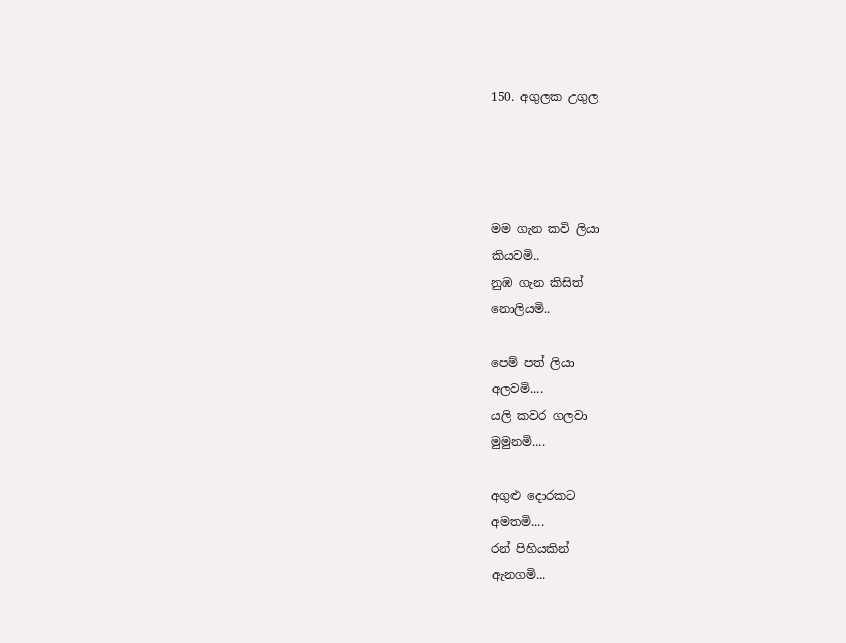150. අගුලක උගුල




මම ගැන කවි ලියා
කියවමි..
නුඹ ගැන කිසිත්
නොලියමි..

පෙම් පත් ලියා
අලවමි....
යලි කවර ගලවා
මුමුනමි....

අගුළු දොරකට
අමතමි....
රන් පිහියකින්
ඇනගමි...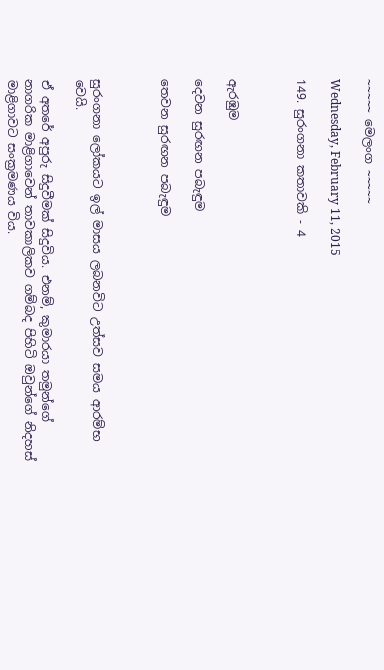~~~~~ මෙලංග ~~~~~

Wednesday, February 11, 2015

149. සුරංගනා කතාවකි - 4



ඇරඹුම

දෙවන සුරඟන පබැඳුම

තෙවන සුරඟන පබැඳුම



සුරංගනා ලෝකයට ඉල් මාසය ලබනවිට උත්සව සමය ආරම්භ වෙයි.

ඒ අතරේ අපුරු සිදුවීමක් සිදුවිය. එනම්, කුමාරයා තමුන්ගේ නාගරික මාළිගාවෙන් තාවකාලිකව ගම්බද පිහිටි ඔවුන්ගේ නිදහස් මාළිගාවට සංක්‍රමණය විය.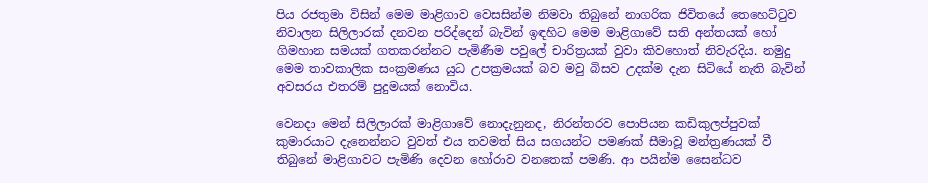පිය රජතුමා විසින් මෙම මාළිගාව වෙසසින්ම නිමවා තිබුනේ නාගරික ජිවිතයේ තෙහෙට්ටුව නිවාලන සිලිලාරක් දනවන පරිද්දෙන් බැවින් ඉඳහිට මෙම මාළිගාවේ සති අන්තයක් හෝ ගිමහාන සමයක් ගතකරන්නට පැමිණීම පවුලේ චාරිත්‍රයක් වුවා කිවහොත් නිවැරදිය. නමුදු මෙම තාවකාලික සංක්‍රමණය යුධ උපක්‍රමයක් බව මවු බිසව උදක්ම දැන සිටියේ නැති බැවින් අවසරය එතරම් පුදුමයක් නොවිය.

වෙනදා මෙන් සිලිලාරක් මාළිගාවේ නොදැනුනද, නිරන්තරව පොපියන කඩිකුලප්පුවක් කුමාරයාට දැනෙන්නට වුවත් එය තවමත් සිය සගයන්ට පමණක් සීමාවූ මන්ත්‍රණයක් වී තිබුනේ මාළිගාවට පැමිණි දෙවන හෝරාව වනතෙක් පමණි. ආ පයින්ම සෛන්ධව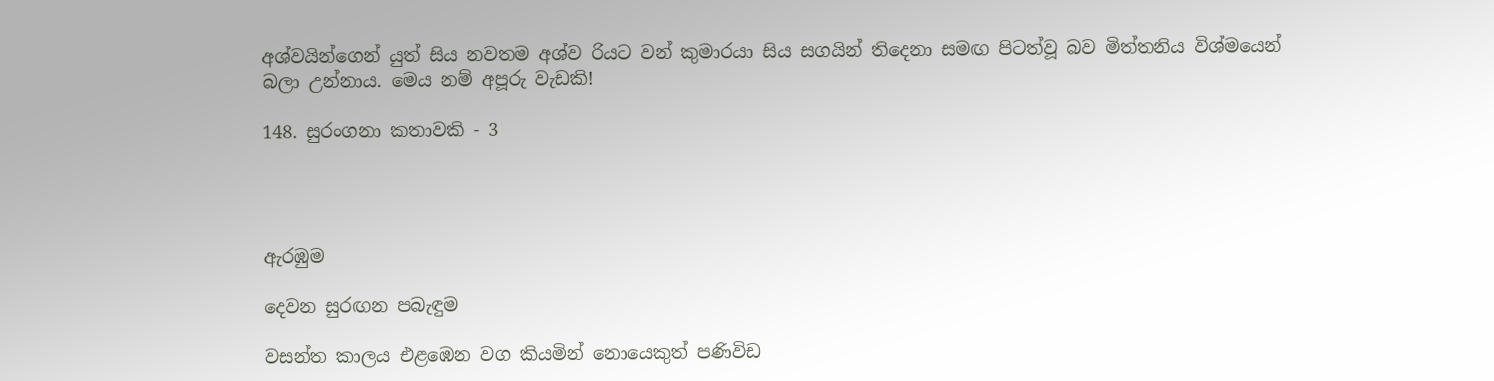අශ්වයින්ගෙන් යුත් සිය නවතම අශ්ව රියට වන් කුමාරයා සිය සගයින් තිදෙනා සමඟ පිටත්වූ බව මිත්තනිය විශ්මයෙන් බලා උන්නාය. මෙය නම් අපූරු වැඩකි!

148. සුරංගනා කතාවකි - 3




ඇරඹුම

දෙවන සුරඟන පබැඳුම

වසන්ත කාලය එළඹෙන වග කියමින් නොයෙකුත් පණිවිඩ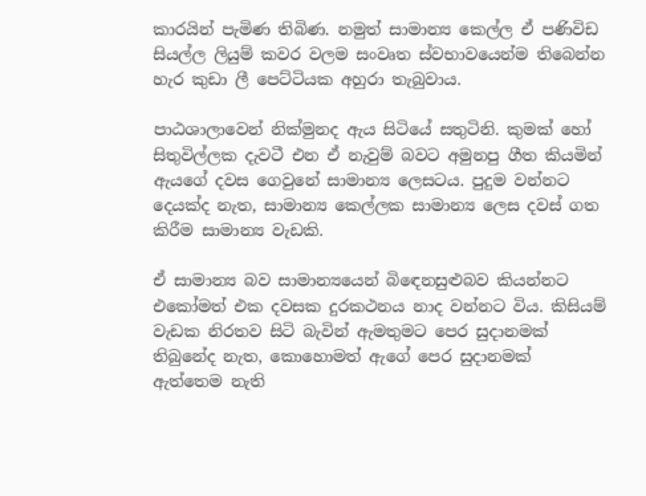කාරයින් පැමිණ තිබිණ. නමුත් සාමාන්‍ය කෙල්ල ඒ පණිවිඩ සියල්ල ලියුම් කවර වලම සංවෘත ස්වභාවයෙන්ම තිබෙන්න හැර කුඩා ලී පෙට්ටියක අහුරා තැබුවාය.

පාඨශාලාවෙන් නික්මුනද ඇය සිටියේ සතුටිනි. කුමක් හෝ සිතුවිල්ලක දැවටී එන ඒ නැවුම් බවට අමුනපු ගීත කියමින් ඇයගේ දවස ගෙවුනේ සාමාන්‍ය ලෙසටය. පුදුම වන්නට දෙයක්ද නැත, සාමාන්‍ය කෙල්ලක සාමාන්‍ය ලෙස දවස් ගත කිරීම සාමාන්‍ය වැඩකි.

ඒ සාමාන්‍ය බව සාමාන්‍යයෙන් බිඳෙනසුළුබව කියන්නට එකෝමත් එක දවසක දුරකථනය නාද වන්නට විය. කිසියම් වැඩක නිරතව සිටි බැවින් ඇමතුමට පෙර සුදානමක් තිබුනේද නැත, කොහොමත් ඇගේ පෙර සුදානමක් ඇත්තෙම නැති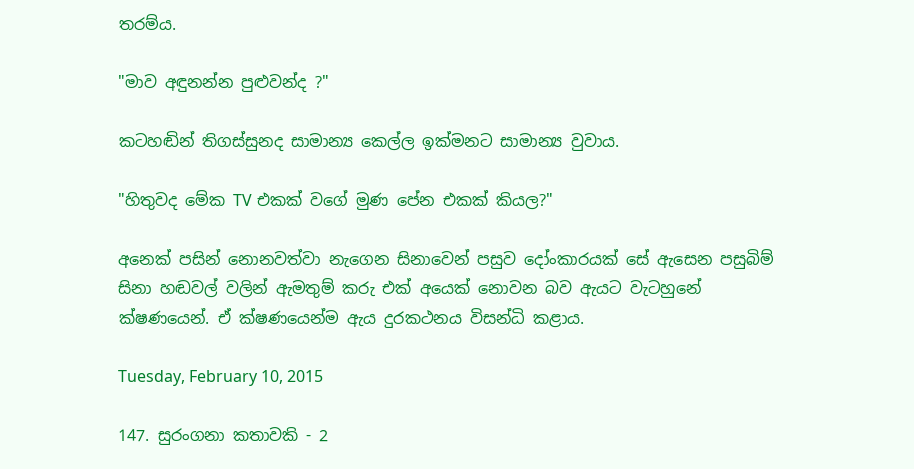තරම්ය.

"මාව අඳුනන්න පුළුවන්ද ?"

කටහඬින් තිගස්සුනද සාමාන්‍ය කෙල්ල ඉක්මනට සාමාන්‍ය වුවාය.

"හිතුවද මේක TV එකක් වගේ මුණ පේන එකක් කියල?"

අනෙක් පසින් නොනවත්වා නැගෙන සිනාවෙන් පසුව දෝංකාරයක් සේ ඇසෙන පසුබිම් සිනා හඬවල් වලින් ඇමතුම් කරු එක් අයෙක් නොවන බව ඇයට වැටහුනේ ක්ෂණයෙන්. ඒ ක්ෂණයෙන්ම ඇය දුරකථනය විසන්ධි කළාය.

Tuesday, February 10, 2015

147. සුරංගනා කතාවකි - 2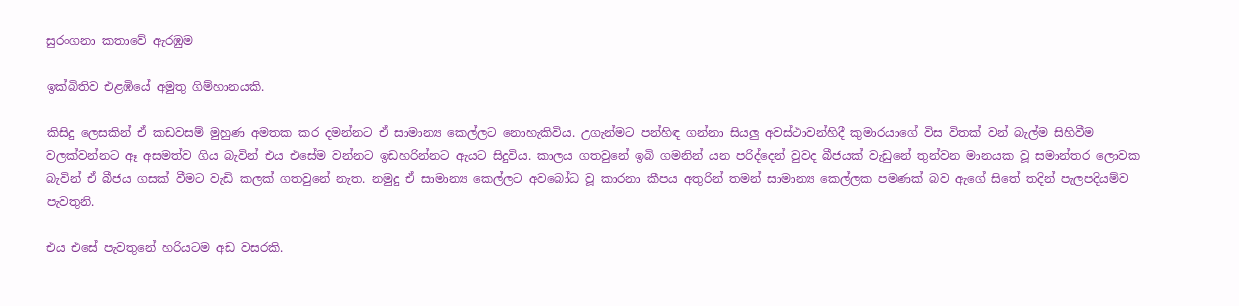සුරංගනා කතාවේ ඇරඹුම

ඉක්බිතිව එළඹියේ අමුතු ගිම්හානයකි.

කිසිදු ලෙසකින් ඒ කඩවසම් මුහුණ අමතක කර දමන්නට ඒ සාමාන්‍ය කෙල්ලට නොහැකිවිය. උගැන්මට පන්හිඳ ගන්නා සියලු අවස්ථාවන්හිදී කුමාරයාගේ විස විතක් වන් බැල්ම සිහිවීම වලක්වන්නට ඈ අසමත්ව ගිය බැවින් එය එසේම වන්නට ඉඩහරින්නට ඇයට සිදුවිය. කාලය ගතවුනේ ඉබි ගමනින් යන පරිද්දෙන් වුවද බීජයක් වැඩුනේ තුන්වන මානයක වූ සමාන්තර ලොවක බැවින් ඒ බීජය ගසක් වීමට වැඩි කලක් ගතවුනේ නැත. නමුදු ඒ සාමාන්‍ය කෙල්ලට අවබෝධ වූ කාරනා කීපය අතුරින් තමන් සාමාන්‍ය කෙල්ලක පමණක් බව ඇගේ සිතේ තදින් පැලපදියම්ව පැවතුනි.

එය එසේ පැවතුනේ හරියටම අඩ වසරකි.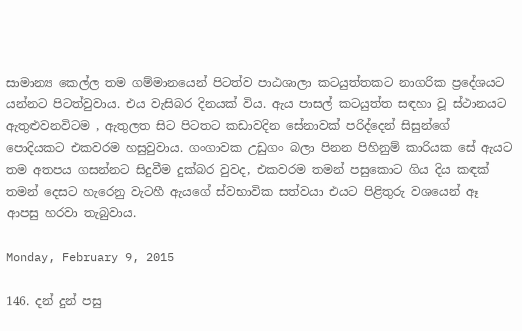සාමාන්‍ය කෙල්ල තම ගම්මානයෙන් පිටත්ව පාඨශාලා කටයුත්තකට නාගරික ප්‍රදේශයට යන්නට පිටත්වුවාය. එය වැසිබර දිනයක් විය. ඇය පාසල් කටයුත්ත සඳහා වූ ස්ථානයට ඇතුළුවනවිටම , ඇතුලත සිට පිටතට කඩාවදින සේනාවක් පරිද්දෙන් සිසුන්ගේ පොදියකට එකවරම හසුවුවාය. ගංගාවක උඩුගං බලා පිනන පිහිනුම් කාරියක සේ ඇයට තම අතපය ගසන්නට සිදුවීම දුක්බර වුවද, එකවරම තමන් පසුකොට ගිය දිය කඳක් තමන් දෙසට හැරෙනු වැටහී ඇයගේ ස්වභාවික සත්වයා එයට පිළිතුරු වශයෙන් ඈ ආපසු හරවා තැබුවාය.

Monday, February 9, 2015

146. දන් දුන් පසු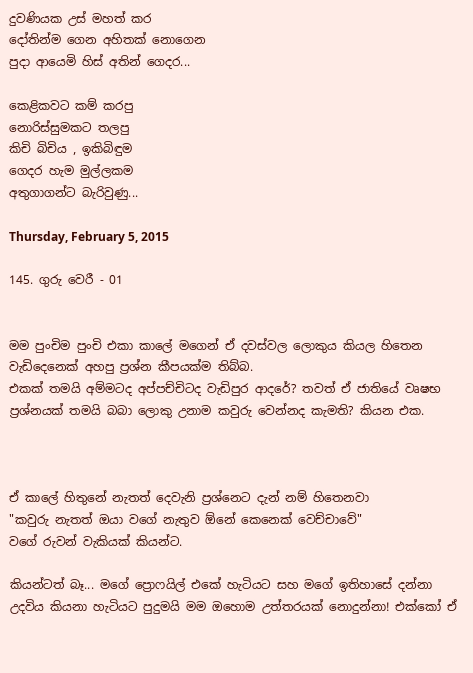දුවණියක උස් මහත් කර
දෝතින්ම ගෙන අහිතක් නොගෙන
පුදා ආයෙමි හිස් අතින් ගෙදර...

කෙළිකවට කම් කරපු
නොරිස්සුමකට තලපු
කිචි බිචිය , ඉකිබිඳුම
ගෙදර හැම මුල්ලකම
අතුගාගන්ට බැරිවුණු...

Thursday, February 5, 2015

145. ගුරු වෙරී - 01


මම පුංචිම පුංචි එකා කාලේ මගෙන් ඒ දවස්වල ලොකුය කියල හිතෙන වැඩිදෙනෙක් අහපු ප්‍රශ්න කීපයක්ම තිබ්බ.
එකක් තමයි අම්මටද අප්පච්චිටද වැඩිපුර ආදරේ? තවත් ඒ ජාතියේ වෘෂභ ප්‍රශ්නයක් තමයි බබා ලොකු උනාම කවුරු වෙන්නද කැමති? කියන එක.



ඒ කාලේ හිතුනේ නැතත් දෙවැනි ප්‍රශ්නෙට දැන් නම් හිතෙනවා
"කවුරු නැතත් ඔයා වගේ නැතුව ඕනේ කෙනෙක් වෙච්චාවේ"
වගේ රුවන් වැකියක් කියන්ට.

කියන්ටත් බෑ... මගේ ප්‍රොෆයිල් එකේ හැටියට සහ මගේ ඉතිහාසේ දන්නා උදවිය කියනා හැටියට පුදුමයි මම ඔහොම උත්තරයක් නොදුන්නා! එක්කෝ ඒ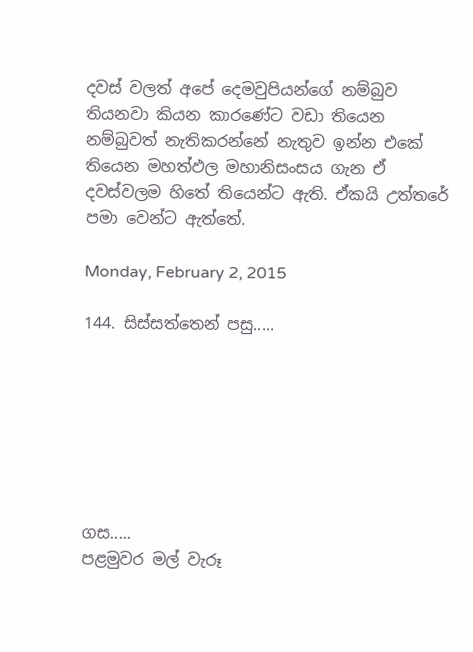දවස් වලත් අපේ දෙමවුපියන්ගේ නම්බුව තියනවා කියන කාරණේට වඩා තියෙන නම්බුවත් නැතිකරන්නේ නැතුව ඉන්න එකේ තියෙන මහත්ඵල මහානිසංසය ගැන ඒ දවස්වලම හිතේ තියෙන්ට ඇති. ඒකයි උත්තරේ පමා වෙන්ට ඇත්තේ.

Monday, February 2, 2015

144. සිස්සත්තෙන් පසු.....







ගස.....
පළමුවර මල් වැරූ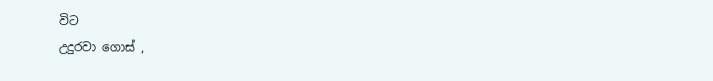විට
උදුරවා ගොස් ,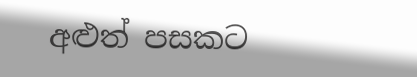අළුත් පසකට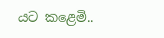යට කළෙමි..